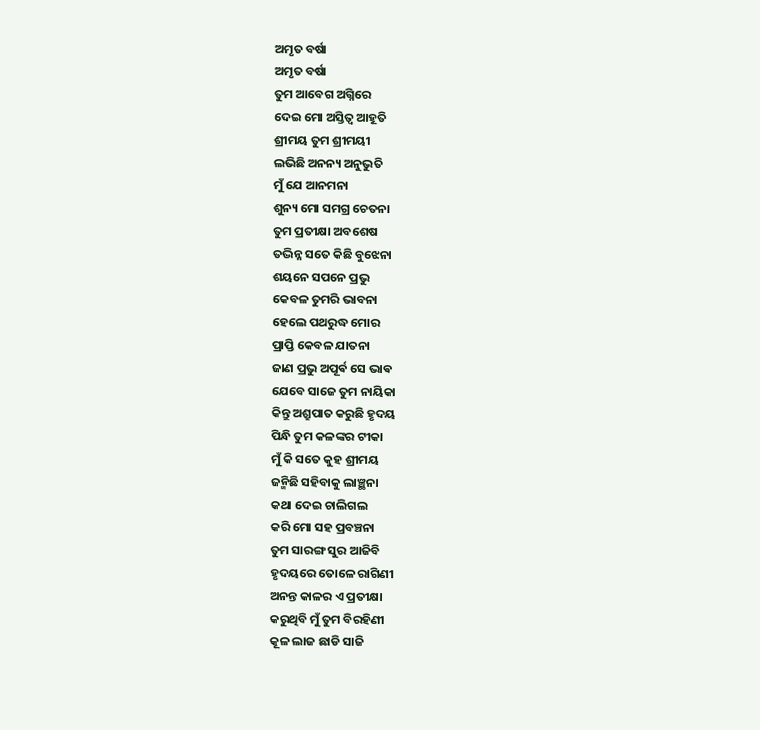ଅମୃତ ବର୍ଷା
ଅମୃତ ବର୍ଷା
ତୁମ ଆବେଗ ଅଗ୍ନିରେ
ଦେଇ ମୋ ଅସ୍ତିତ୍ୱ ଆହୂତି
ଶ୍ରୀମୟ ତୁମ ଶ୍ରୀମୟୀ
ଲଭିଛି ଅନନ୍ୟ ଅନୁଭୁତି
ମୁଁ ଯେ ଆନମନା
ଶୁନ୍ୟ ମୋ ସମଗ୍ର ଚେତନା
ତୁମ ପ୍ରତୀକ୍ଷା ଅବଶେଷ
ତଦ୍ଭିନ୍ନ ସତେ କିଛି ବୁଝେନା
ଶୟନେ ସପନେ ପ୍ରଭୁ
କେବଳ ତୁମରି ଭାବନା
ହେଲେ ପଥରୁଦ୍ଧ ମୋର
ପ୍ରାପ୍ତି କେବଳ ଯାତନା
ଜାଣ ପ୍ରଭୁ ଅପୂର୍ଵ ସେ ଭାଵ
ଯେବେ ସାଜେ ତୁମ ନାୟିକା
କିନ୍ତୁ ଅଶ୍ରୁପାତ କରୁଛି ହୃଦୟ
ପିନ୍ଧି ତୁମ କଳଙ୍କର ଟୀକା
ମୁଁ କି ସତେ କୁହ ଶ୍ରୀମୟ
ଜନ୍ମିଛି ସହିବାକୁ ଲାଞ୍ଛନା
କଥା ଦେଇ ଚାଲିଗଲ
କରି ମୋ ସହ ପ୍ରବଞ୍ଚନା
ତୁମ ସାରଙ୍ଗ ସୁର ଆଜିବି
ହୃଦୟରେ ତୋଳେ ରାଗିଣୀ
ଅନନ୍ତ କାଳର ଏ ପ୍ରତୀକ୍ଷା
କରୁଥିବି ମୁଁ ତୁମ ବିରହିଣୀ
କୂଳ ଲାଜ ଛାଡି ସାଜି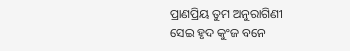ପ୍ରାଣପ୍ରିୟ ତୁମ ଅନୁରାଗିଣୀ
ସେଇ ହୃଦ କୁଂଜ ବନେ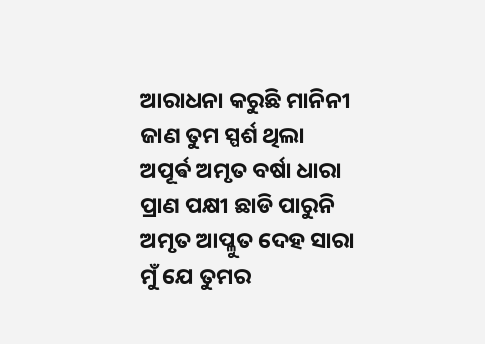ଆରାଧନା କରୁଛି ମାନିନୀ
ଜାଣ ତୁମ ସ୍ପର୍ଶ ଥିଲା
ଅପୂର୍ଵ ଅମୃତ ବର୍ଷା ଧାରା
ପ୍ରାଣ ପକ୍ଷୀ ଛାଡି ପାରୁନି
ଅମୃତ ଆପ୍ଳୁତ ଦେହ ସାରା
ମୁଁ ଯେ ତୁମର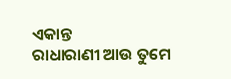ଏକାନ୍ତ
ରାଧାରାଣୀ ଆଉ ତୁମେ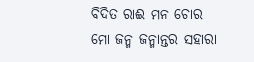ବିଦିତ ରାଈ ମନ ଚୋର
ମୋ ଜନ୍ମ ଜନ୍ମାନ୍ତର ସହାରା